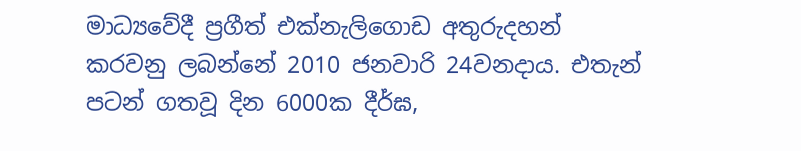මාධ්‍යවේදී ප්‍රගීත් එක්නැලිගොඩ අතුරුදහන් කරවනු ලබන්නේ 2010 ජනවාරි 24වනදාය. එතැන් පටන් ගතවූ දින 6000ක දීර්ඝ,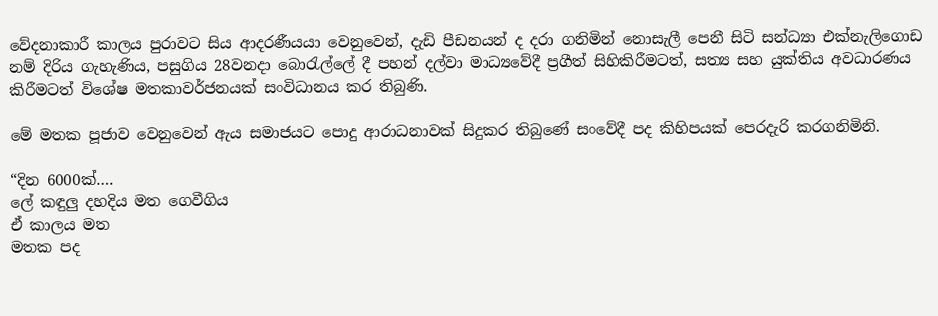වේදනාකාරී කාලය පුරාවට සිය ආදරණීයයා වෙනුවෙන්, දැඩි පීඩනයන් ද දරා ගනිමින් නොසැලී පෙනී සිටි සන්ධ්‍යා එක්නැලිගොඩ නම් දිරිය ගැහැණිය, පසුගිය 28වනදා බොරැල්ලේ දී පහන් දල්වා මාධ්‍යවේදී ප්‍රගීත් සිහිකිරීමටත්, සත්‍ය සහ යුක්තිය අවධාරණය කිරීමටත් විශේෂ මතකාවර්ජනයක් සංවිධානය කර තිබුණි.

මේ මතක පූජාව වෙනුවෙන් ඇය සමාජයට පොදු ආරාධනාවක් සිදුකර තිබුණේ සංවේදී පද කිහිපයක් පෙරදැරි කරගනිමිනි.

“දින 6000ක්….
ලේ කඳුලු දහදිය මත ගෙවීගිය
ඒ කාලය මත
මතක පද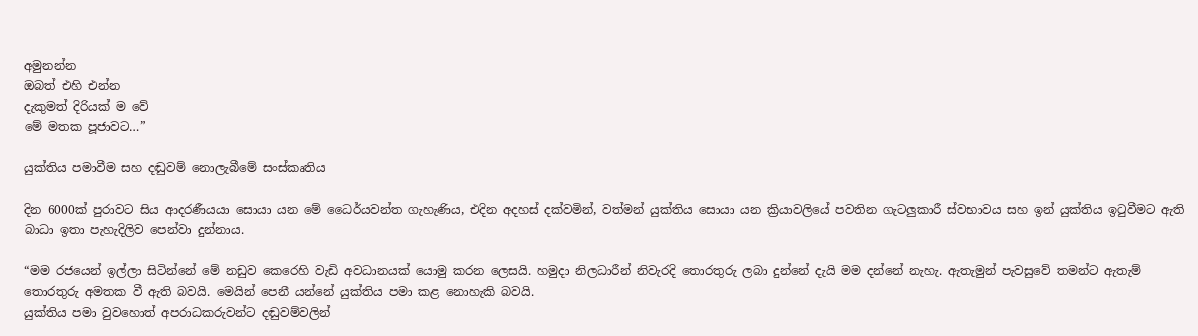අමුනන්න
ඔබත් එහි එන්න
දැකුමත් දිරියක් ම වේ
මේ මතක පූජාවට…”

යුක්තිය පමාවීම සහ දඬුවම් නොලැබීමේ සංස්කෘතිය

දින 6000ක් පුරාවට සිය ආදරණීයයා සොයා යන මේ ධෛර්යවන්ත ගැහැණිය, එදින අදහස් දක්වමින්, වත්මන් යුක්තිය සොයා යන ක්‍රියාවලියේ පවතින ගැටලුකාරී ස්වභාවය සහ ඉන් යුක්තිය ඉටුවීමට ඇති බාධා ඉතා පැහැදිලිව පෙන්වා දුන්නාය.

“මම රජයෙන් ඉල්ලා සිටින්නේ මේ නඩුව කෙරෙහි වැඩි අවධානයක් යොමු කරන ලෙසයි. හමුදා නිලධාරීන් නිවැරදි තොරතුරු ලබා දුන්නේ දැයි මම දන්නේ නැහැ. ඇතැමුන් පැවසුවේ තමන්ට ඇතැම් තොරතුරු අමතක වී ඇති බවයි. මෙයින් පෙනී යන්නේ යුක්තිය පමා කළ නොහැකි බවයි.
යුක්තිය පමා වුවහොත් අපරාධකරුවන්ට දඬුවම්වලින්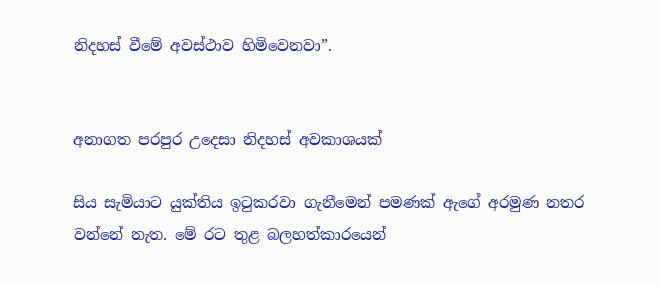නිදහස් වීමේ අවස්ථාව හිමිවෙනවා”.


අනාගත පරපුර උදෙසා නිදහස් අවකාශයක්

සිය සැමියාට යුක්තිය ඉටුකරවා ගැනීමෙන් පමණක් ඇගේ අරමුණ නතර වන්නේ නැත. මේ රට තුළ බලහත්කාරයෙන්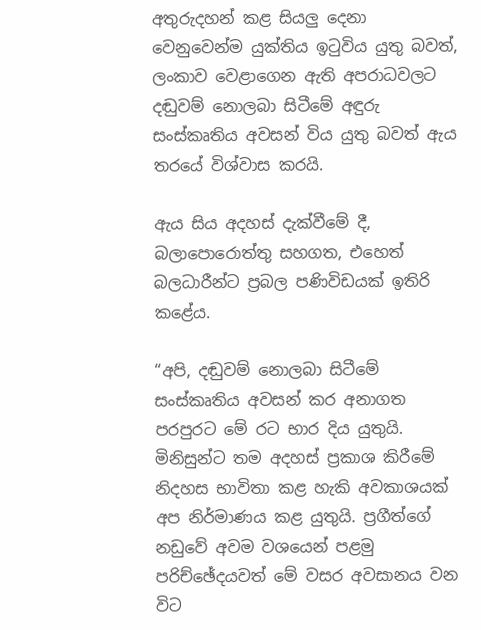අතුරුදහන් කළ සියලු දෙනා වෙනුවෙන්ම යුක්තිය ඉටුවිය යුතු බවත්, ලංකාව වෙළාගෙන ඇති අපරාධවලට දඬුවම් නොලබා සිටීමේ අඳුරු සංස්කෘතිය අවසන් විය යුතු බවත් ඇය තරයේ විශ්වාස කරයි.

ඇය සිය අදහස් දැක්වීමේ දී, බලාපොරොත්තු සහගත, එහෙත් බලධාරීන්ට ප්‍රබල පණිවිඩයක් ඉතිරි කළේය.

“අපි, දඬුවම් නොලබා සිටීමේ සංස්කෘතිය අවසන් කර අනාගත පරපුරට මේ රට භාර දිය යුතුයි. මිනිසුන්ට තම අදහස් ප්‍රකාශ කිරීමේ නිදහස භාවිතා කළ හැකි අවකාශයක් අප නිර්මාණය කළ යුතුයි. ප්‍රගීත්ගේ නඩුවේ අවම වශයෙන් පළමු පරිච්ඡේදයවත් මේ වසර අවසානය වන විට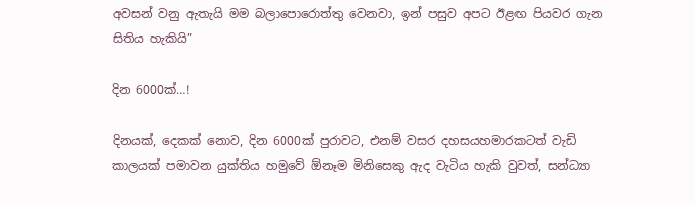අවසන් වනු ඇතැයි මම බලාපොරොත්තු වෙනවා, ඉන් පසුව අපට ඊළඟ පියවර ගැන සිතිය හැකියි”

දින 6000ක්…!

දිනයක්, දෙකක් නොව, දින 6000ක් පුරාවට, එනම් වසර දහසයහමාරකටත් වැඩි කාලයක් පමාවන යුක්තිය හමුවේ ඕනෑම මිනිසෙකු ඇද වැටිය හැකි වුවත්, සන්ධ්‍යා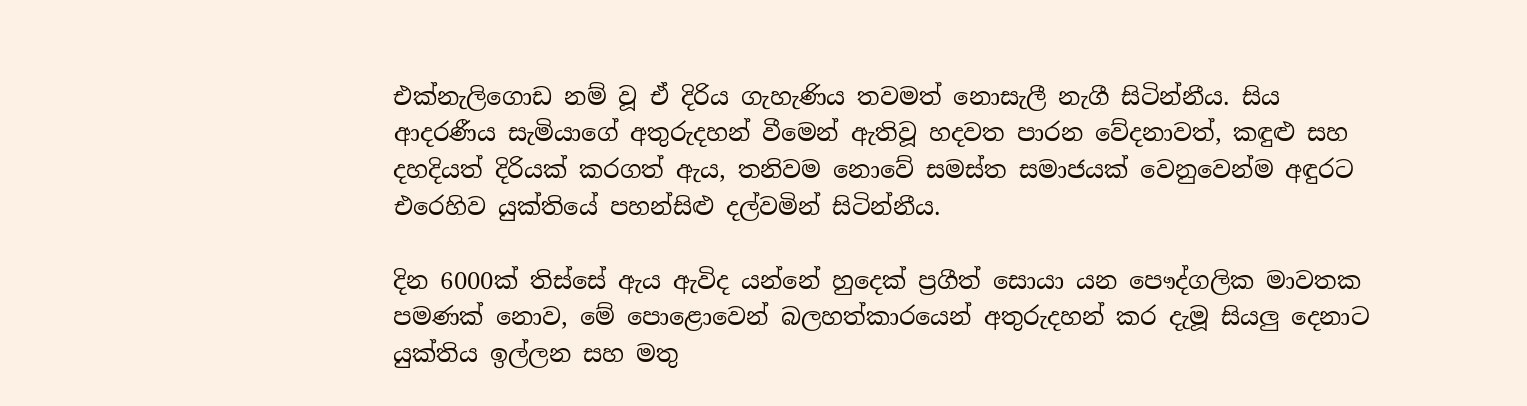එක්නැලිගොඩ නම් වූ ඒ දිරිය ගැහැණිය තවමත් නොසැලී නැගී සිටින්නීය. සිය ආදරණීය සැමියාගේ අතුරුදහන් වීමෙන් ඇතිවූ හදවත පාරන වේදනාවත්, කඳුළු සහ දහදියත් දිරියක් කරගත් ඇය, තනිවම නොවේ සමස්ත සමාජයක් වෙනුවෙන්ම අඳුරට එරෙහිව යුක්තියේ පහන්සිළු දල්වමින් සිටින්නීය.

දින 6000ක් තිස්සේ ඇය ඇවිද යන්නේ හුදෙක් ප්‍රගීත් සොයා යන පෞද්ගලික මාවතක පමණක් නොව, මේ පොළොවෙන් බලහත්කාරයෙන් අතුරුදහන් කර දැමූ සියලු දෙනාට යුක්තිය ඉල්ලන සහ මතු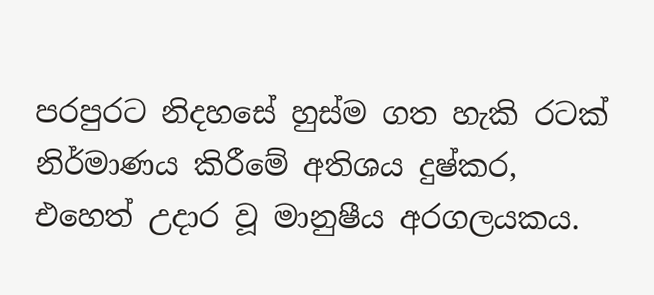පරපුරට නිදහසේ හුස්ම ගත හැකි රටක් නිර්මාණය කිරීමේ අතිශය දුෂ්කර, එහෙත් උදාර වූ මානුෂීය අරගලයකය.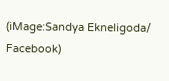(iMage:Sandya Ekneligoda/ Facebook)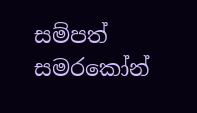සම්පත් සමරකෝන්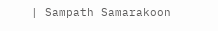| Sampath Samarakoon